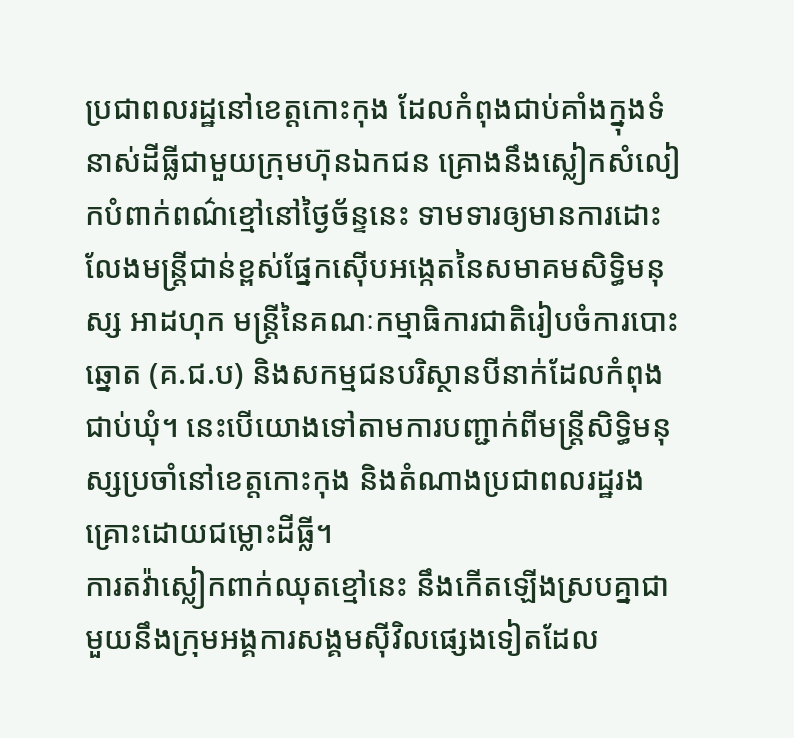ប្រជាពលរដ្ឋនៅខេត្តកោះកុង ដែលកំពុងជាប់គាំងក្នុងទំនាស់ដីធ្លីជាមួយក្រុមហ៊ុនឯកជន គ្រោងនឹងស្លៀកសំលៀកបំពាក់ពណ៌ខ្មៅនៅថ្ងៃច័ន្ទនេះ ទាមទារឲ្យមានការដោះលែងមន្ត្រីជាន់ខ្ពស់ផ្នែកស៊ើបអង្កេតនៃសមាគមសិទ្ធិមនុស្ស អាដហុក មន្ត្រីនៃគណៈកម្មាធិការជាតិរៀបចំការបោះឆ្នោត (គ.ជ.ប) និងសកម្មជនបរិស្ថានបីនាក់ដែលកំពុងជាប់ឃុំ។ នេះបើយោងទៅតាមការបញ្ជាក់ពីមន្ត្រីសិទ្ធិមនុស្សប្រចាំនៅខេត្តកោះកុង និងតំណាងប្រជាពលរដ្ឋរងគ្រោះដោយជម្លោះដីធ្លី។
ការតវ៉ាស្លៀកពាក់ឈុតខ្មៅនេះ នឹងកើតឡើងស្របគ្នាជាមួយនឹងក្រុមអង្គការសង្គមស៊ីវិលផ្សេងទៀតដែល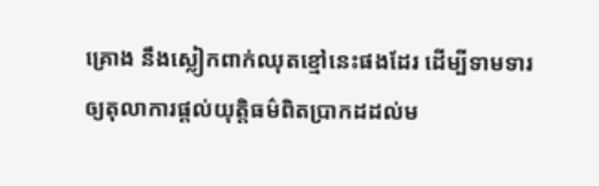គ្រោង នឹងស្លៀកពាក់ឈុតខ្មៅនេះផងដែរ ដើម្បីទាមទារឲ្យតុលាការផ្ដល់យុត្តិធម៌ពិតប្រាកដដល់ម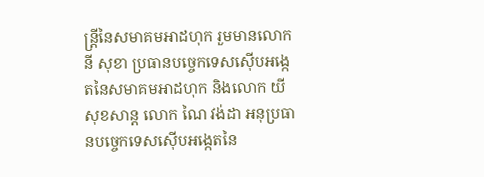ន្ត្រីនៃសមាគមអាដហុក រួមមានលោក នី សុខា ប្រធានបច្ចេកទេសស៊ើបអង្កេតនៃសមាគមអាដហុក និងលោក យី សុខសាន្ត លោក ណៃ វង់ដា អនុប្រធានបច្ចេកទេសស៊ើបអង្កេតនៃ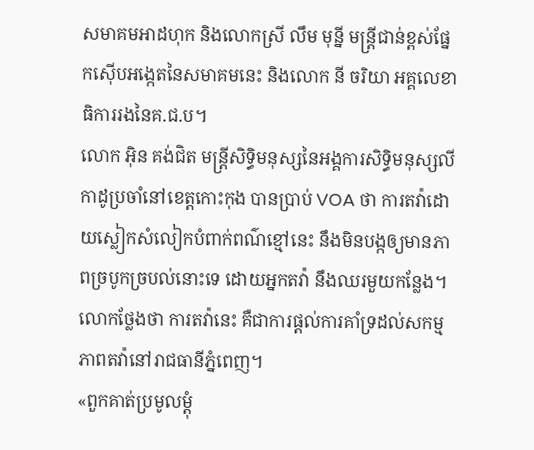សមាគមអាដហុក និងលោកស្រី លឹម មុន្នី មន្ត្រីជាន់ខ្ពស់ផ្នែកស៊ើបអង្កេតនៃសមាគមនេះ និងលោក នី ចរិយា អគ្គលេខាធិការរងនៃគ.ជ.ប។
លោក អ៊ិន គង់ជិត មន្ត្រីសិទ្ធិមនុស្សនៃអង្គការសិទ្ធិមនុស្សលីកាដូប្រចាំនៅខេត្តកោះកុង បានប្រាប់ VOA ថា ការតវ៉ាដោយស្លៀកសំលៀកបំពាក់ពណ៌ខ្មៅនេះ នឹងមិនបង្កឲ្យមានភាពច្របូកច្របល់នោះទេ ដោយអ្នកតវ៉ា នឹងឈរមួយកន្លែង។
លោកថ្លែងថា ការតវ៉ានេះ គឺជាការផ្ដល់ការគាំទ្រដល់សកម្មភាពតវ៉ានៅរាជធានីភ្នំពេញ។
«ពួកគាត់ប្រមូលម្ដុំ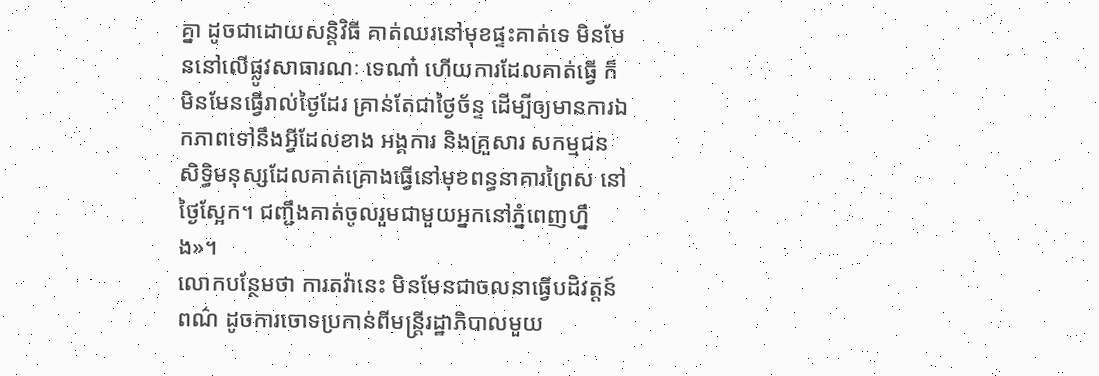គ្នា ដូចជាដោយសន្តិវិធី គាត់ឈរនៅមុខផ្ទះគាត់ទេ មិនមែននៅលើផ្លូវសាធារណៈ ទេណា៎ ហើយការដែលគាត់ធ្វើ ក៏មិនមែនធ្វើរាល់ថ្ងៃដែរ គ្រាន់តែជាថ្ងៃច័ន្ទ ដើម្បីឲ្យមានការឯកភាពទៅនឹងអ្វីដែលខាង អង្គការ និងគ្រួសារ សកម្មជនសិទ្ធិមនុស្សដែលគាត់គ្រោងធ្វើនៅមុខពន្ធនាគារព្រៃស នៅថ្ងៃស្អែក។ ជញ្ជឹងគាត់ចូលរួមជាមួយអ្នកនៅភ្នំពេញហ្នឹង»។
លោកបន្ថែមថា ការតវ៉ានេះ មិនមែនជាចលនាធ្វើបដិវត្តន៍ពណ៌ ដូចការចោទប្រកាន់ពីមន្ត្រីរដ្ឋាភិបាលមួយ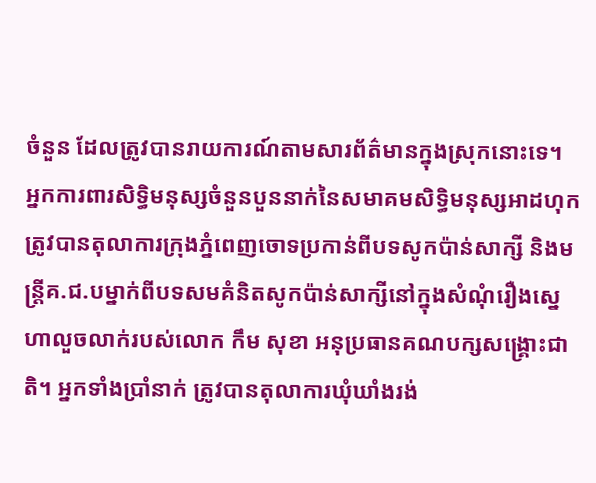ចំនួន ដែលត្រូវបានរាយការណ៍តាមសារព័ត៌មានក្នុងស្រុកនោះទេ។
អ្នកការពារសិទ្ធិមនុស្សចំនួនបួននាក់នៃសមាគមសិទ្ធិមនុស្សអាដហុក ត្រូវបានតុលាការក្រុងភ្នំពេញចោទប្រកាន់ពីបទសូកប៉ាន់សាក្សី និងមន្ត្រីគ.ជ.បម្នាក់ពីបទសមគំនិតសូកប៉ាន់សាក្សីនៅក្នុងសំណុំរឿងស្នេហាលួចលាក់របស់លោក កឹម សុខា អនុប្រធានគណបក្សសង្គ្រោះជាតិ។ អ្នកទាំងប្រាំនាក់ ត្រូវបានតុលាការឃុំឃាំងរង់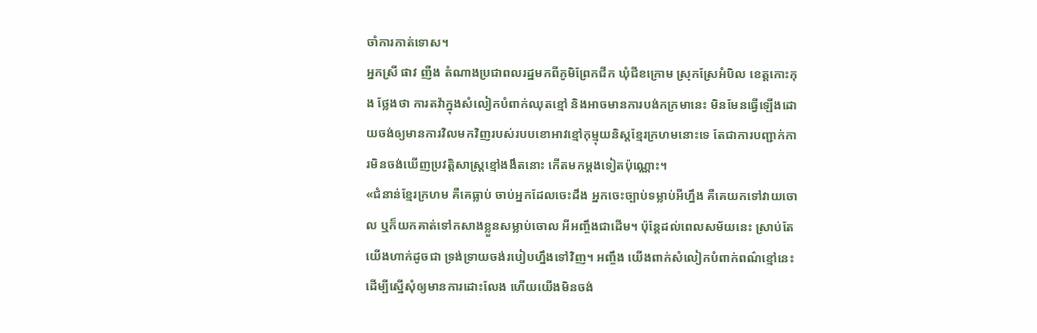ចាំការកាត់ទោស។
អ្នកស្រី ផាវ ញឺង តំណាងប្រជាពលរដ្ឋមកពីភូមិព្រែកជីក ឃុំជីខក្រោម ស្រុកស្រែអំបិល ខេត្តកោះកុង ថ្លែងថា ការតវ៉ាក្នុងសំលៀកបំពាក់ឈុតខ្មៅ និងអាចមានការបង់កក្រមានេះ មិនមែនធ្វើឡើងដោយចង់ឲ្យមានការវិលមកវិញរបស់របបខោអាវខ្មៅកុម្មុយនិស្តខ្មែរក្រហមនោះទេ តែជាការបញ្ជាក់ការមិនចង់ឃើញប្រវត្តិសាស្ត្រខ្មៅងងឹតនោះ កើតមកម្ដងទៀតប៉ុណ្ណោះ។
«ជំនាន់ខ្មែរក្រហម គឺគេធ្លាប់ ចាប់អ្នកដែលចេះដឹង អ្នកចេះច្បាប់ទម្លាប់អីហ្នឹង គឺគេយកទៅវាយចោល ឬក៏យកគាត់ទៅកសាងខ្លួនសម្លាប់ចោល អីអញ្ចឹងជាដើម។ ប៉ុន្តែដល់ពេលសម័យនេះ ស្រាប់តែយើងហាក់ដូចជា ទ្រង់ទ្រាយចង់របៀបហ្នឹងទៅវិញ។ អញ្ចឹង យើងពាក់សំលៀកបំពាក់ពណ៌ខ្មៅនេះ ដើម្បីស្នើសុំឲ្យមានការដោះលែង ហើយយើងមិនចង់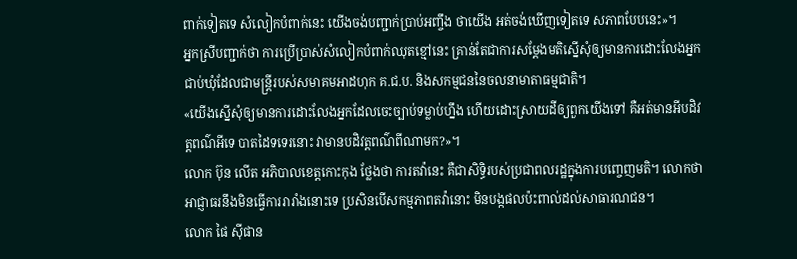ពាក់ទៀតទេ សំលៀកបំពាក់នេះ យើងចង់បញ្ជាក់ប្រាប់អញ្ចឹង ថាយើង អត់ចង់ឃើញទៀតទេ សភាពបែបនេះ»។
អ្នកស្រីបញ្ជាក់ថា ការប្រើប្រាស់សំលៀកបំពាក់ឈុតខ្មៅនេះ គ្រាន់តែជាការសម្ដែងមតិស្នើសុំឲ្យមានការដោះលែងអ្នកជាប់ឃុំដែលជាមន្ត្រីរបស់សមាគមអាដហុក គ.ជ.ប. និងសកម្មជននៃចលនាមាតាធម្មជាតិ។
«យើងស្នើសុំឲ្យមានការដោះលែងអ្នកដែលចេះច្បាប់ទម្លាប់ហ្នឹង ហើយដោះស្រាយដីឲ្យពួកយើងទៅ គឺអត់មានអីបដិវត្តពណ៌អីទេ បាតដៃទទេរនោះ វាមានបដិវត្តពណ៌ពីណាមក?»។
លោក ប៊ុន លើត អភិបាលខេត្តកោះកុង ថ្លែងថា ការតវ៉ានេះ គឺជាសិទ្ធិរបស់ប្រជាពលរដ្ឋក្នុងការបញ្ចេញមតិ។ លោកថា អាជ្ញាធរនឹងមិនធ្វើការរារាំងនោះទេ ប្រសិនបើសកម្មភាពតវ៉ានោះ មិនបង្កផលប៉ះពាល់ដល់សាធារណជន។
លោក ផៃ ស៊ីផាន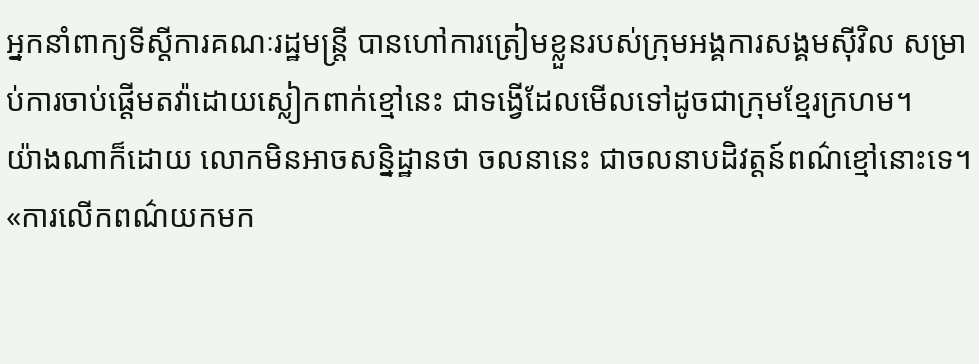អ្នកនាំពាក្យទីស្ដីការគណៈរដ្ឋមន្ត្រី បានហៅការត្រៀមខ្លួនរបស់ក្រុមអង្គការសង្គមស៊ីវិល សម្រាប់ការចាប់ផ្ដើមតវ៉ាដោយស្លៀកពាក់ខ្មៅនេះ ជាទង្វើដែលមើលទៅដូចជាក្រុមខ្មែរក្រហម។
យ៉ាងណាក៏ដោយ លោកមិនអាចសន្និដ្ឋានថា ចលនានេះ ជាចលនាបដិវត្តន៍ពណ៌ខ្មៅនោះទេ។
«ការលើកពណ៌យកមក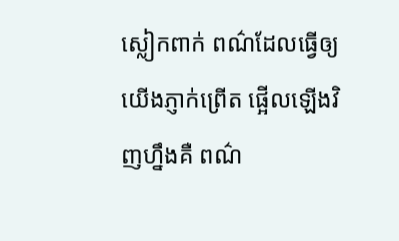ស្លៀកពាក់ ពណ៌ដែលធ្វើឲ្យយើងភ្ញាក់ព្រើត ផ្អើលឡើងវិញហ្នឹងគឺ ពណ៌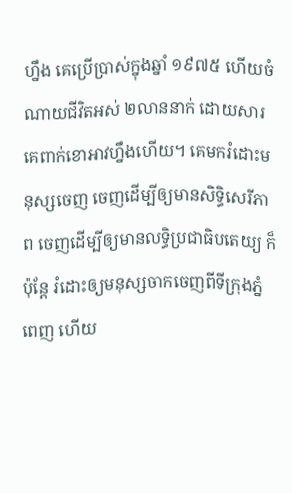ហ្នឹង គេប្រើប្រាស់ក្នុងឆ្នាំ ១៩៧៥ ហើយចំណាយជីវិតអស់ ២លាននាក់ ដោយសារគេពាក់ខោអាវហ្នឹងហើយ។ គេមករំដោះមនុស្សចេញ ចេញដើម្បីឲ្យមានសិទ្ធិសេរីភាព ចេញដើម្បីឲ្យមានលទ្ធិប្រជាធិបតេយ្យ ក៏ប៉ុន្តែ រំដោះឲ្យមនុស្សចាកចេញពីទីក្រុងភ្នំពេញ ហើយ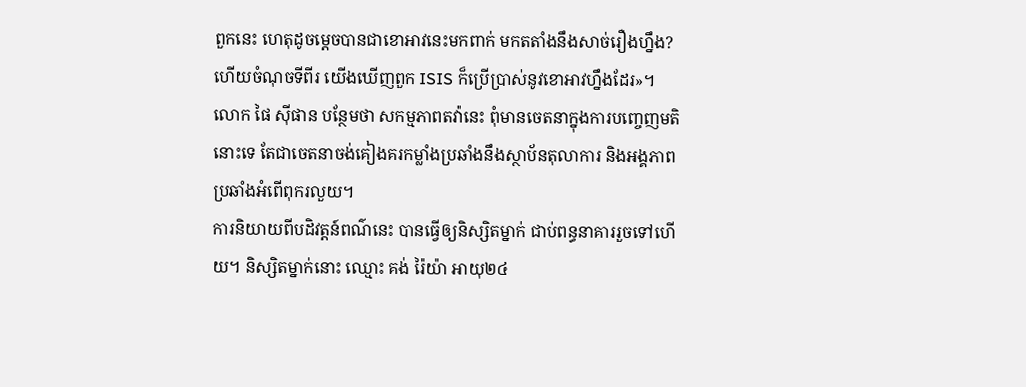ពួកនេះ ហេតុដូចម្តេចបានជាខោអាវនេះមកពាក់ មកតតាំងនឹងសាច់រឿងហ្នឹង?ហើយចំណុចទីពីរ យើងឃើញពួក ISIS ក៏ប្រើប្រាស់នូវខោអាវហ្នឹងដែរ»។
លោក ផៃ ស៊ីផាន បន្ថែមថា សកម្មភាពតវ៉ានេះ ពុំមានចេតនាក្នុងការបញ្ចេញមតិនោះទេ តែជាចេតនាចង់គៀងគរកម្លាំងប្រឆាំងនឹងស្ថាប័នតុលាការ និងអង្គភាពប្រឆាំងអំពើពុករលួយ។
ការនិយាយពីបដិវត្តន៍ពណ៌នេះ បានធ្វើឲ្យនិស្សិតម្នាក់ ជាប់ពន្ធនាគាររួចទៅហើយ។ និស្សិតម្នាក់នោះ ឈ្មោះ គង់ រ៉ៃយ៉ា អាយុ២៤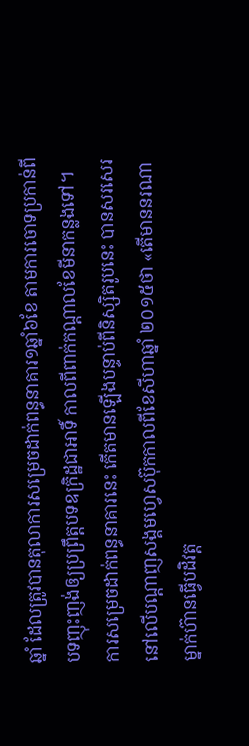ឆ្នាំ ដែលត្រូវបានតុលាការសម្រេចដាក់ពន្ធនាគារ១ឆ្នាំ៦ខែ តាមការចោទប្រកាន់ពីបទញុះញង់ឲ្យប្រព្រឹត្តបទឧក្រិដ្ឋជាអាទិ៍ កាលពីពាក់កណ្ដាលខែមីនាកន្លងទៅ។
ការសម្រេចដាក់ពន្ធនាគារនេះ កើតមានឡើងបន្ទាប់ពីនិស្សិតរូបនេះ បានសរសេរនៅលើបណ្ដាញសង្គមហ្វេសប៊ុកកាលពីខែសីហាឆ្នាំ ២០១៥ថា «តើមាននរណាម្នាក់ហ៊ានធ្វើបដិវត្ត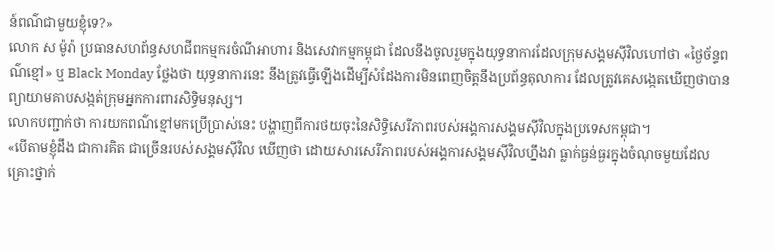ន៍ពណ៌ជាមួយខ្ញុំទេ?»
លោក ស ម៉ូរ៉ា ប្រធានសហព័ន្ធសហជីពកម្មករចំណីអាហារ និងសេវាកម្មកម្ពុជា ដែលនឹងចូលរួមក្នុងយុទ្ធនាការដែលក្រុមសង្គមស៊ីវិលហៅថា «ថ្ងៃច័ន្ទពណ៌ខ្មៅ» ឬ Black Monday ថ្លែងថា យុទ្ធនាការនេះ នឹងត្រូវធ្វើឡើងដើម្បីសំដែងការមិនពេញចិត្តនឹងប្រព័ន្ធតុលាការ ដែលត្រូវគេសង្កេតឃើញថាបានព្យាយាមគាបសង្កត់ក្រុមអ្នកការពារសិទ្ធិមនុស្ស។
លោកបញ្ជាក់ថា ការយកពណ៌ខ្មៅមកប្រើប្រាស់នេះ បង្ហាញពីការថយចុះនៃសិទ្ធិសេរីភាពរបស់អង្គការសង្គមស៊ីវិលក្នុងប្រទេសកម្ពុជា។
«បើតាមខ្ញុំដឹង ជាការគិត ជាច្រើនរបស់សង្គមស៊ីវិល ឃើញថា ដោយសារសេរីភាពរបស់អង្គការសង្គមស៊ីវិលហ្នឹងវា ធ្លាក់ធ្ងន់ធ្ងរក្នុងចំណុចមួយដែល គ្រោះថ្នាក់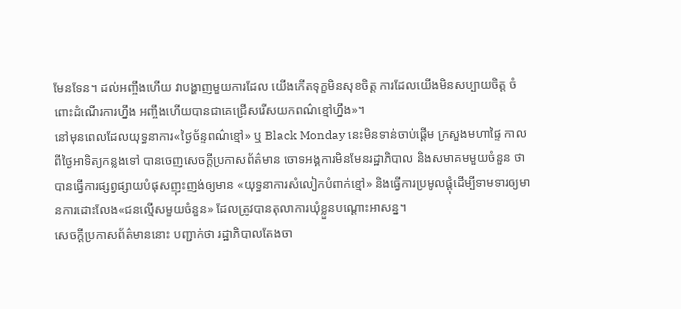មែនទែន។ ដល់អញ្ចឹងហើយ វាបង្ហាញមួយការដែល យើងកើតទុក្ខមិនសុខចិត្ត ការដែលយើងមិនសប្បាយចិត្ត ចំពោះដំណើរការហ្នឹង អញ្ចឹងហើយបានជាគេជ្រើសរើសយកពណ៌ខ្មៅហ្នឹង»។
នៅមុនពេលដែលយុទ្ធនាការ«ថ្ងៃច័ន្ទពណ៌ខ្មៅ» ឬ Black Monday នេះមិនទាន់ចាប់ផ្ដើម ក្រសួងមហាផ្ទៃ កាលពីថ្ងៃអាទិត្យកន្លងទៅ បានចេញសេចក្ដីប្រកាសព័ត៌មាន ចោទអង្គការមិនមែនរដ្ឋាភិបាល និងសមាគមមួយចំនួន ថាបានធ្វើការផ្សព្វផ្សាយបំផុសញុះញង់ឲ្យមាន «យុទ្ធនាការសំលៀកបំពាក់ខ្មៅ» និងធ្វើការប្រមូលផ្ដុំដើម្បីទាមទារឲ្យមានការដោះលែង«ជនល្មើសមួយចំនួន» ដែលត្រូវបានតុលាការឃុំខ្លួនបណ្ដោះអាសន្ន។
សេចក្ដីប្រកាសព័ត៌មាននោះ បញ្ជាក់ថា រដ្ឋាភិបាលតែងចា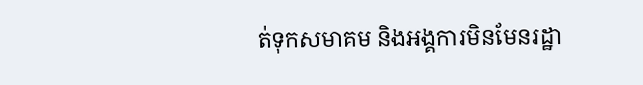ត់ទុកសមាគម និងអង្គការមិនមែនរដ្ឋា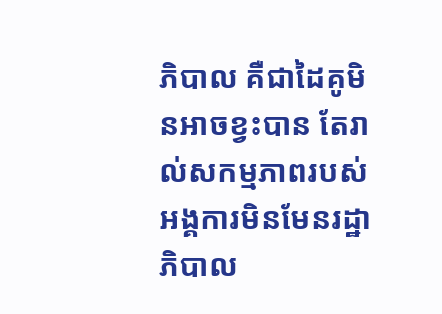ភិបាល គឺជាដៃគូមិនអាចខ្វះបាន តែរាល់សកម្មភាពរបស់អង្គការមិនមែនរដ្ឋាភិបាល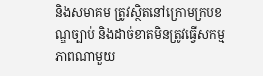និងសមាគម ត្រូវស្ថិតនៅក្រោមក្របខណ្ឌច្បាប់ និងដាច់ខាតមិនត្រូវធ្វើសកម្មភាពណាមួយ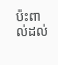ប៉ះពាល់ដល់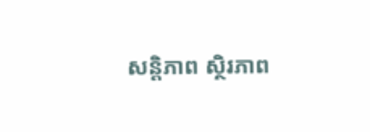សន្តិភាព ស្ថិរភាព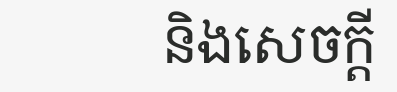និងសេចក្ដី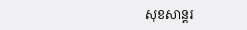សុខសាន្តរ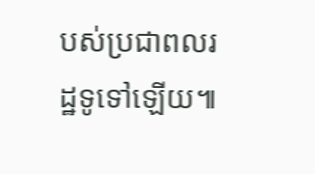បស់ប្រជាពលរដ្ឋទូទៅឡើយ៕